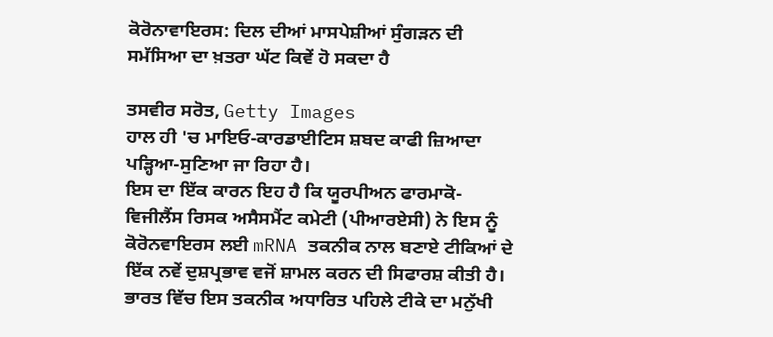ਕੋਰੋਨਾਵਾਇਰਸ: ਦਿਲ ਦੀਆਂ ਮਾਸਪੇਸ਼ੀਆਂ ਸੁੰਗੜਨ ਦੀ ਸਮੱਸਿਆ ਦਾ ਖ਼ਤਰਾ ਘੱਟ ਕਿਵੇਂ ਹੋ ਸਕਦਾ ਹੈ

ਤਸਵੀਰ ਸਰੋਤ, Getty Images
ਹਾਲ ਹੀ 'ਚ ਮਾਇਓ-ਕਾਰਡਾਈਟਿਸ ਸ਼ਬਦ ਕਾਫੀ ਜ਼ਿਆਦਾ ਪੜ੍ਹਿਆ-ਸੁਣਿਆ ਜਾ ਰਿਹਾ ਹੈ।
ਇਸ ਦਾ ਇੱਕ ਕਾਰਨ ਇਹ ਹੈ ਕਿ ਯੂਰਪੀਅਨ ਫਾਰਮਾਕੋ-ਵਿਜੀਲੈਂਸ ਰਿਸਕ ਅਸੈਸਮੈਂਟ ਕਮੇਟੀ (ਪੀਆਰਏਸੀ) ਨੇ ਇਸ ਨੂੰ ਕੋਰੋਨਵਾਇਰਸ ਲਈ mRNA ਤਕਨੀਕ ਨਾਲ ਬਣਾਏ ਟੀਕਿਆਂ ਦੇ ਇੱਕ ਨਵੇਂ ਦੁਸ਼ਪ੍ਰਭਾਵ ਵਜੋਂ ਸ਼ਾਮਲ ਕਰਨ ਦੀ ਸਿਫਾਰਸ਼ ਕੀਤੀ ਹੈ।
ਭਾਰਤ ਵਿੱਚ ਇਸ ਤਕਨੀਕ ਅਧਾਰਿਤ ਪਹਿਲੇ ਟੀਕੇ ਦਾ ਮਨੁੱਖੀ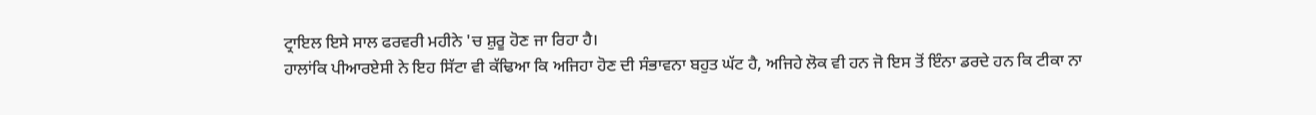ਟ੍ਰਾਇਲ ਇਸੇ ਸਾਲ ਫਰਵਰੀ ਮਹੀਨੇ 'ਚ ਸ਼ੁਰੂ ਹੋਣ ਜਾ ਰਿਹਾ ਹੈ।
ਹਾਲਾਂਕਿ ਪੀਆਰਏਸੀ ਨੇ ਇਹ ਸਿੱਟਾ ਵੀ ਕੱਢਿਆ ਕਿ ਅਜਿਹਾ ਹੋਣ ਦੀ ਸੰਭਾਵਨਾ ਬਹੁਤ ਘੱਟ ਹੈ, ਅਜਿਹੇ ਲੋਕ ਵੀ ਹਨ ਜੋ ਇਸ ਤੋਂ ਇੰਨਾ ਡਰਦੇ ਹਨ ਕਿ ਟੀਕਾ ਨਾ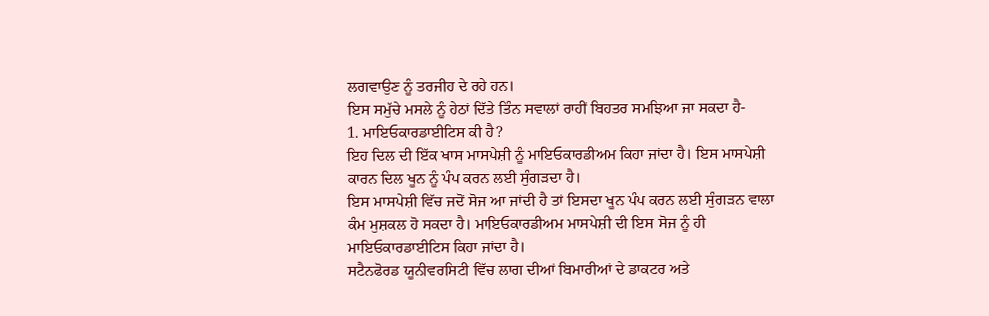ਲਗਵਾਉਣ ਨੂੰ ਤਰਜੀਹ ਦੇ ਰਹੇ ਹਨ।
ਇਸ ਸਮੁੱਚੇ ਮਸਲੇ ਨੂੰ ਹੇਠਾਂ ਦਿੱਤੇ ਤਿੰਨ ਸਵਾਲਾਂ ਰਾਹੀਂ ਬਿਹਤਰ ਸਮਝਿਆ ਜਾ ਸਕਦਾ ਹੈ-
1. ਮਾਇਓਕਾਰਡਾਈਟਿਸ ਕੀ ਹੈ?
ਇਹ ਦਿਲ ਦੀ ਇੱਕ ਖਾਸ ਮਾਸਪੇਸ਼ੀ ਨੂੰ ਮਾਇਓਕਾਰਡੀਅਮ ਕਿਹਾ ਜਾਂਦਾ ਹੈ। ਇਸ ਮਾਸਪੇਸ਼ੀ ਕਾਰਨ ਦਿਲ ਖੂਨ ਨੂੰ ਪੰਪ ਕਰਨ ਲਈ ਸੁੰਗੜਦਾ ਹੈ।
ਇਸ ਮਾਸਪੇਸ਼ੀ ਵਿੱਚ ਜਦੋਂ ਸੋਜ ਆ ਜਾਂਦੀ ਹੈ ਤਾਂ ਇਸਦਾ ਖੂਨ ਪੰਪ ਕਰਨ ਲਈ ਸੁੰਗੜਨ ਵਾਲਾ ਕੰਮ ਮੁਸ਼ਕਲ ਹੋ ਸਕਦਾ ਹੈ। ਮਾਇਓਕਾਰਡੀਅਮ ਮਾਸਪੇਸ਼ੀ ਦੀ ਇਸ ਸੋਜ ਨੂੰ ਹੀ ਮਾਇਓਕਾਰਡਾਈਟਿਸ ਕਿਹਾ ਜਾਂਦਾ ਹੈ।
ਸਟੈਨਫੋਰਡ ਯੂਨੀਵਰਸਿਟੀ ਵਿੱਚ ਲਾਗ ਦੀਆਂ ਬਿਮਾਰੀਆਂ ਦੇ ਡਾਕਟਰ ਅਤੇ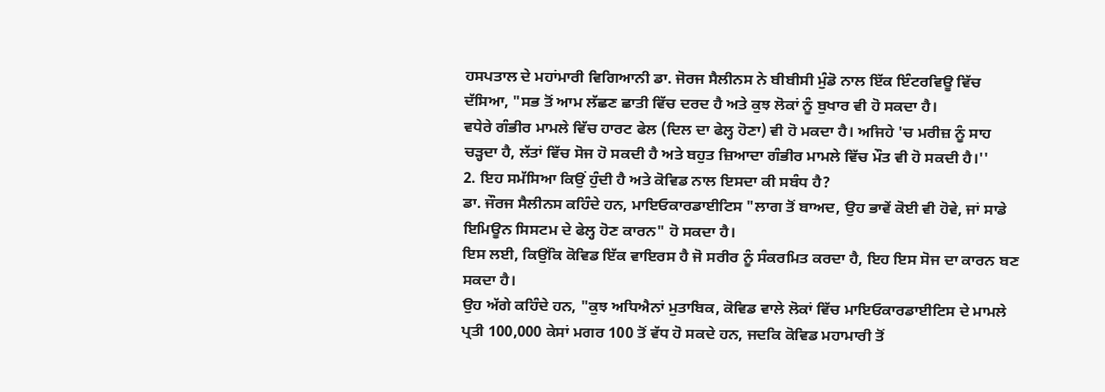ਹਸਪਤਾਲ ਦੇ ਮਹਾਂਮਾਰੀ ਵਿਗਿਆਨੀ ਡਾ. ਜੋਰਜ ਸੈਲੀਨਸ ਨੇ ਬੀਬੀਸੀ ਮੁੰਡੋ ਨਾਲ ਇੱਕ ਇੰਟਰਵਿਊ ਵਿੱਚ ਦੱਸਿਆ, "ਸਭ ਤੋਂ ਆਮ ਲੱਛਣ ਛਾਤੀ ਵਿੱਚ ਦਰਦ ਹੈ ਅਤੇ ਕੁਝ ਲੋਕਾਂ ਨੂੰ ਬੁਖਾਰ ਵੀ ਹੋ ਸਕਦਾ ਹੈ।
ਵਧੇਰੇ ਗੰਭੀਰ ਮਾਮਲੇ ਵਿੱਚ ਹਾਰਟ ਫੇਲ (ਦਿਲ ਦਾ ਫੇਲ੍ਹ ਹੋਣਾ) ਵੀ ਹੋ ਮਕਦਾ ਹੈ। ਅਜਿਹੇ 'ਚ ਮਰੀਜ਼ ਨੂੰ ਸਾਹ ਚੜ੍ਹਦਾ ਹੈ, ਲੱਤਾਂ ਵਿੱਚ ਸੋਜ ਹੋ ਸਕਦੀ ਹੈ ਅਤੇ ਬਹੁਤ ਜ਼ਿਆਦਾ ਗੰਭੀਰ ਮਾਮਲੇ ਵਿੱਚ ਮੌਤ ਵੀ ਹੋ ਸਕਦੀ ਹੈ।''
2. ਇਹ ਸਮੱਸਿਆ ਕਿਉਂ ਹੁੰਦੀ ਹੈ ਅਤੇ ਕੋਵਿਡ ਨਾਲ ਇਸਦਾ ਕੀ ਸਬੰਧ ਹੈ?
ਡਾ. ਜੌਰਜ ਸੈਲੀਨਸ ਕਹਿੰਦੇ ਹਨ, ਮਾਇਓਕਾਰਡਾਈਟਿਸ "ਲਾਗ ਤੋਂ ਬਾਅਦ, ਉਹ ਭਾਵੇਂ ਕੋਈ ਵੀ ਹੋਵੇ, ਜਾਂ ਸਾਡੇ ਇਮਿਊਨ ਸਿਸਟਮ ਦੇ ਫੇਲ੍ਹ ਹੋਣ ਕਾਰਨ" ਹੋ ਸਕਦਾ ਹੈ।
ਇਸ ਲਈ, ਕਿਉਂਕਿ ਕੋਵਿਡ ਇੱਕ ਵਾਇਰਸ ਹੈ ਜੋ ਸਰੀਰ ਨੂੰ ਸੰਕਰਮਿਤ ਕਰਦਾ ਹੈ, ਇਹ ਇਸ ਸੋਜ ਦਾ ਕਾਰਨ ਬਣ ਸਕਦਾ ਹੈ।
ਉਹ ਅੱਗੇ ਕਹਿੰਦੇ ਹਨ, "ਕੁਝ ਅਧਿਐਨਾਂ ਮੁਤਾਬਿਕ, ਕੋਵਿਡ ਵਾਲੇ ਲੋਕਾਂ ਵਿੱਚ ਮਾਇਓਕਾਰਡਾਈਟਿਸ ਦੇ ਮਾਮਲੇ ਪ੍ਰਤੀ 100,000 ਕੇਸਾਂ ਮਗਰ 100 ਤੋਂ ਵੱਧ ਹੋ ਸਕਦੇ ਹਨ, ਜਦਕਿ ਕੋਵਿਡ ਮਹਾਮਾਰੀ ਤੋਂ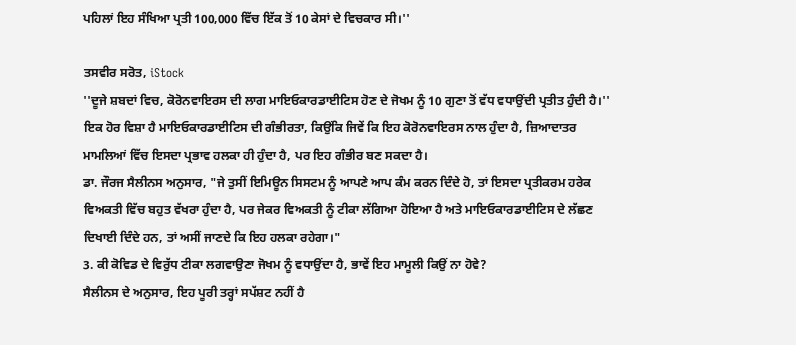ਪਹਿਲਾਂ ਇਹ ਸੰਖਿਆ ਪ੍ਰਤੀ 100,000 ਵਿੱਚ ਇੱਕ ਤੋਂ 10 ਕੇਸਾਂ ਦੇ ਵਿਚਕਾਰ ਸੀ।''

ਤਸਵੀਰ ਸਰੋਤ, iStock
''ਦੂਜੇ ਸ਼ਬਦਾਂ ਵਿਚ, ਕੋਰੋਨਵਾਇਰਸ ਦੀ ਲਾਗ ਮਾਇਓਕਾਰਡਾਈਟਿਸ ਹੋਣ ਦੇ ਜੋਖਮ ਨੂੰ 10 ਗੁਣਾ ਤੋਂ ਵੱਧ ਵਧਾਉਂਦੀ ਪ੍ਰਤੀਤ ਹੁੰਦੀ ਹੈ।''
ਇਕ ਹੋਰ ਵਿਸ਼ਾ ਹੈ ਮਾਇਓਕਾਰਡਾਈਟਿਸ ਦੀ ਗੰਭੀਰਤਾ, ਕਿਉਂਕਿ ਜਿਵੇਂ ਕਿ ਇਹ ਕੋਰੋਨਵਾਇਰਸ ਨਾਲ ਹੁੰਦਾ ਹੈ, ਜ਼ਿਆਦਾਤਰ ਮਾਮਲਿਆਂ ਵਿੱਚ ਇਸਦਾ ਪ੍ਰਭਾਵ ਹਲਕਾ ਹੀ ਹੁੰਦਾ ਹੈ, ਪਰ ਇਹ ਗੰਭੀਰ ਬਣ ਸਕਦਾ ਹੈ।
ਡਾ. ਜੌਰਜ ਸੈਲੀਨਸ ਅਨੁਸਾਰ, "ਜੇ ਤੁਸੀਂ ਇਮਿਊਨ ਸਿਸਟਮ ਨੂੰ ਆਪਣੇ ਆਪ ਕੰਮ ਕਰਨ ਦਿੰਦੇ ਹੋ, ਤਾਂ ਇਸਦਾ ਪ੍ਰਤੀਕਰਮ ਹਰੇਕ ਵਿਅਕਤੀ ਵਿੱਚ ਬਹੁਤ ਵੱਖਰਾ ਹੁੰਦਾ ਹੈ, ਪਰ ਜੇਕਰ ਵਿਅਕਤੀ ਨੂੰ ਟੀਕਾ ਲੱਗਿਆ ਹੋਇਆ ਹੈ ਅਤੇ ਮਾਇਓਕਾਰਡਾਈਟਿਸ ਦੇ ਲੱਛਣ ਦਿਖਾਈ ਦਿੰਦੇ ਹਨ, ਤਾਂ ਅਸੀਂ ਜਾਣਦੇ ਕਿ ਇਹ ਹਲਕਾ ਰਹੇਗਾ।"
3. ਕੀ ਕੋਵਿਡ ਦੇ ਵਿਰੁੱਧ ਟੀਕਾ ਲਗਵਾਉਣਾ ਜੋਖਮ ਨੂੰ ਵਧਾਉਂਦਾ ਹੈ, ਭਾਵੇਂ ਇਹ ਮਾਮੂਲੀ ਕਿਉਂ ਨਾ ਹੋਵੇ?
ਸੈਲੀਨਸ ਦੇ ਅਨੁਸਾਰ, ਇਹ ਪੂਰੀ ਤਰ੍ਹਾਂ ਸਪੱਸ਼ਟ ਨਹੀਂ ਹੈ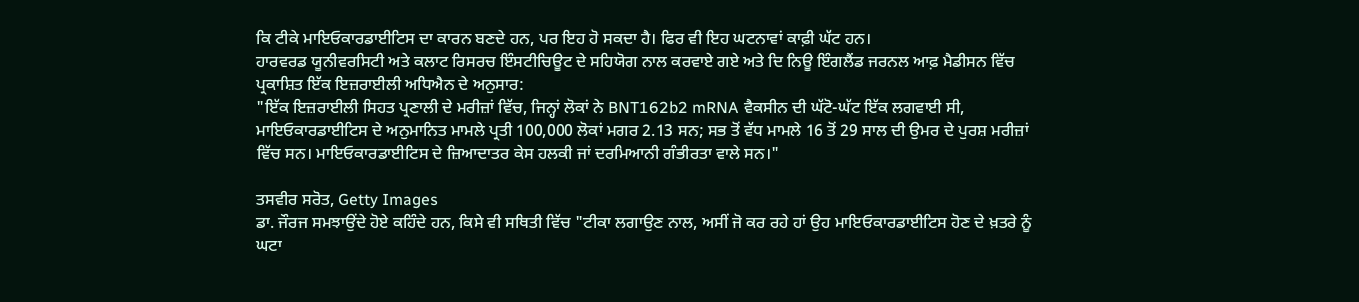ਕਿ ਟੀਕੇ ਮਾਇਓਕਾਰਡਾਈਟਿਸ ਦਾ ਕਾਰਨ ਬਣਦੇ ਹਨ, ਪਰ ਇਹ ਹੋ ਸਕਦਾ ਹੈ। ਫਿਰ ਵੀ ਇਹ ਘਟਨਾਵਾਂ ਕਾਫ਼ੀ ਘੱਟ ਹਨ।
ਹਾਰਵਰਡ ਯੂਨੀਵਰਸਿਟੀ ਅਤੇ ਕਲਾਟ ਰਿਸਰਚ ਇੰਸਟੀਚਿਊਟ ਦੇ ਸਹਿਯੋਗ ਨਾਲ ਕਰਵਾਏ ਗਏ ਅਤੇ ਦਿ ਨਿਊ ਇੰਗਲੈਂਡ ਜਰਨਲ ਆਫ਼ ਮੈਡੀਸਨ ਵਿੱਚ ਪ੍ਰਕਾਸ਼ਿਤ ਇੱਕ ਇਜ਼ਰਾਈਲੀ ਅਧਿਐਨ ਦੇ ਅਨੁਸਾਰ:
"ਇੱਕ ਇਜ਼ਰਾਈਲੀ ਸਿਹਤ ਪ੍ਰਣਾਲੀ ਦੇ ਮਰੀਜ਼ਾਂ ਵਿੱਚ, ਜਿਨ੍ਹਾਂ ਲੋਕਾਂ ਨੇ BNT162b2 mRNA ਵੈਕਸੀਨ ਦੀ ਘੱਟੋ-ਘੱਟ ਇੱਕ ਲਗਵਾਈ ਸੀ, ਮਾਇਓਕਾਰਡਾਈਟਿਸ ਦੇ ਅਨੁਮਾਨਿਤ ਮਾਮਲੇ ਪ੍ਰਤੀ 100,000 ਲੋਕਾਂ ਮਗਰ 2.13 ਸਨ; ਸਭ ਤੋਂ ਵੱਧ ਮਾਮਲੇ 16 ਤੋਂ 29 ਸਾਲ ਦੀ ਉਮਰ ਦੇ ਪੁਰਸ਼ ਮਰੀਜ਼ਾਂ ਵਿੱਚ ਸਨ। ਮਾਇਓਕਾਰਡਾਈਟਿਸ ਦੇ ਜ਼ਿਆਦਾਤਰ ਕੇਸ ਹਲਕੀ ਜਾਂ ਦਰਮਿਆਨੀ ਗੰਭੀਰਤਾ ਵਾਲੇ ਸਨ।"

ਤਸਵੀਰ ਸਰੋਤ, Getty Images
ਡਾ. ਜੌਰਜ ਸਮਝਾਉਂਦੇ ਹੋਏ ਕਹਿੰਦੇ ਹਨ, ਕਿਸੇ ਵੀ ਸਥਿਤੀ ਵਿੱਚ "ਟੀਕਾ ਲਗਾਉਣ ਨਾਲ, ਅਸੀਂ ਜੋ ਕਰ ਰਹੇ ਹਾਂ ਉਹ ਮਾਇਓਕਾਰਡਾਈਟਿਸ ਹੋਣ ਦੇ ਖ਼ਤਰੇ ਨੂੰ ਘਟਾ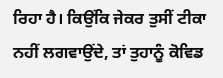ਰਿਹਾ ਹੈ। ਕਿਉਂਕਿ ਜੇਕਰ ਤੁਸੀਂ ਟੀਕਾ ਨਹੀਂ ਲਗਵਾਉਂਦੇ, ਤਾਂ ਤੁਹਾਨੂੰ ਕੋਵਿਡ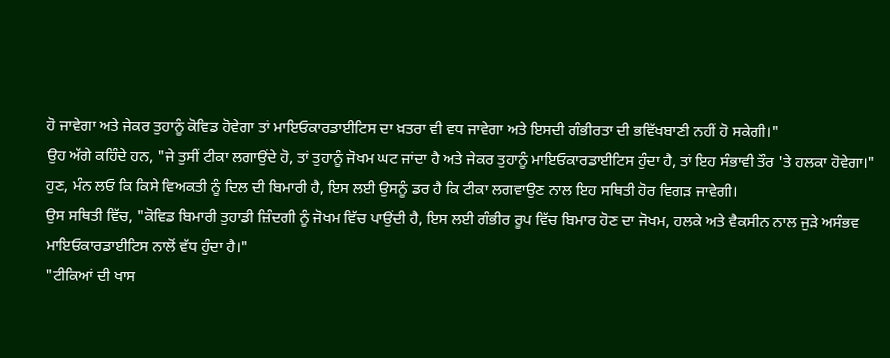ਹੋ ਜਾਵੇਗਾ ਅਤੇ ਜੇਕਰ ਤੁਹਾਨੂੰ ਕੋਵਿਡ ਹੋਵੇਗਾ ਤਾਂ ਮਾਇਓਕਾਰਡਾਈਟਿਸ ਦਾ ਖ਼ਤਰਾ ਵੀ ਵਧ ਜਾਵੇਗਾ ਅਤੇ ਇਸਦੀ ਗੰਭੀਰਤਾ ਦੀ ਭਵਿੱਖਬਾਣੀ ਨਹੀਂ ਹੋ ਸਕੇਗੀ।"
ਉਹ ਅੱਗੇ ਕਹਿੰਦੇ ਹਨ, "ਜੇ ਤੁਸੀਂ ਟੀਕਾ ਲਗਾਉਂਦੇ ਹੋ, ਤਾਂ ਤੁਹਾਨੂੰ ਜੋਖਮ ਘਟ ਜਾਂਦਾ ਹੈ ਅਤੇ ਜੇਕਰ ਤੁਹਾਨੂੰ ਮਾਇਓਕਾਰਡਾਈਟਿਸ ਹੁੰਦਾ ਹੈ, ਤਾਂ ਇਹ ਸੰਭਾਵੀ ਤੌਰ 'ਤੇ ਹਲਕਾ ਹੋਵੇਗਾ।"
ਹੁਣ, ਮੰਨ ਲਓ ਕਿ ਕਿਸੇ ਵਿਅਕਤੀ ਨੂੰ ਦਿਲ ਦੀ ਬਿਮਾਰੀ ਹੈ, ਇਸ ਲਈ ਉਸਨੂੰ ਡਰ ਹੈ ਕਿ ਟੀਕਾ ਲਗਵਾਉਣ ਨਾਲ ਇਹ ਸਥਿਤੀ ਹੋਰ ਵਿਗੜ ਜਾਵੇਗੀ।
ਉਸ ਸਥਿਤੀ ਵਿੱਚ, "ਕੋਵਿਡ ਬਿਮਾਰੀ ਤੁਹਾਡੀ ਜ਼ਿੰਦਗੀ ਨੂੰ ਜੋਖਮ ਵਿੱਚ ਪਾਉਂਦੀ ਹੈ, ਇਸ ਲਈ ਗੰਭੀਰ ਰੂਪ ਵਿੱਚ ਬਿਮਾਰ ਹੋਣ ਦਾ ਜੋਖਮ, ਹਲਕੇ ਅਤੇ ਵੈਕਸੀਨ ਨਾਲ ਜੁੜੇ ਅਸੰਭਵ ਮਾਇਓਕਾਰਡਾਈਟਿਸ ਨਾਲੋਂ ਵੱਧ ਹੁੰਦਾ ਹੈ।"
"ਟੀਕਿਆਂ ਦੀ ਖਾਸ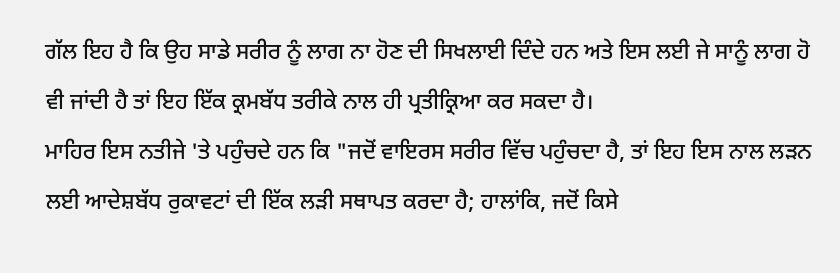ਗੱਲ ਇਹ ਹੈ ਕਿ ਉਹ ਸਾਡੇ ਸਰੀਰ ਨੂੰ ਲਾਗ ਨਾ ਹੋਣ ਦੀ ਸਿਖਲਾਈ ਦਿੰਦੇ ਹਨ ਅਤੇ ਇਸ ਲਈ ਜੇ ਸਾਨੂੰ ਲਾਗ ਹੋ ਵੀ ਜਾਂਦੀ ਹੈ ਤਾਂ ਇਹ ਇੱਕ ਕ੍ਰਮਬੱਧ ਤਰੀਕੇ ਨਾਲ ਹੀ ਪ੍ਰਤੀਕ੍ਰਿਆ ਕਰ ਸਕਦਾ ਹੈ।
ਮਾਹਿਰ ਇਸ ਨਤੀਜੇ 'ਤੇ ਪਹੁੰਚਦੇ ਹਨ ਕਿ "ਜਦੋਂ ਵਾਇਰਸ ਸਰੀਰ ਵਿੱਚ ਪਹੁੰਚਦਾ ਹੈ, ਤਾਂ ਇਹ ਇਸ ਨਾਲ ਲੜਨ ਲਈ ਆਦੇਸ਼ਬੱਧ ਰੁਕਾਵਟਾਂ ਦੀ ਇੱਕ ਲੜੀ ਸਥਾਪਤ ਕਰਦਾ ਹੈ; ਹਾਲਾਂਕਿ, ਜਦੋਂ ਕਿਸੇ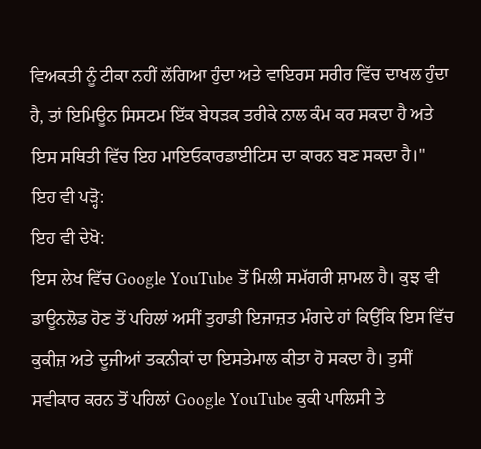ਵਿਅਕਤੀ ਨੂੰ ਟੀਕਾ ਨਹੀਂ ਲੱਗਿਆ ਹੁੰਦਾ ਅਤੇ ਵਾਇਰਸ ਸਰੀਰ ਵਿੱਚ ਦਾਖਲ ਹੁੰਦਾ ਹੈ, ਤਾਂ ਇਮਿਊਨ ਸਿਸਟਮ ਇੱਕ ਬੇਧੜਕ ਤਰੀਕੇ ਨਾਲ ਕੰਮ ਕਰ ਸਕਦਾ ਹੈ ਅਤੇ ਇਸ ਸਥਿਤੀ ਵਿੱਚ ਇਹ ਮਾਇਓਕਾਰਡਾਈਟਿਸ ਦਾ ਕਾਰਨ ਬਣ ਸਕਦਾ ਹੈ।"
ਇਹ ਵੀ ਪੜ੍ਹੋ:
ਇਹ ਵੀ ਦੇਖੋ:
ਇਸ ਲੇਖ ਵਿੱਚ Google YouTube ਤੋਂ ਮਿਲੀ ਸਮੱਗਰੀ ਸ਼ਾਮਲ ਹੈ। ਕੁਝ ਵੀ ਡਾਊਨਲੋਡ ਹੋਣ ਤੋਂ ਪਹਿਲਾਂ ਅਸੀਂ ਤੁਹਾਡੀ ਇਜਾਜ਼ਤ ਮੰਗਦੇ ਹਾਂ ਕਿਉਂਕਿ ਇਸ ਵਿੱਚ ਕੁਕੀਜ਼ ਅਤੇ ਦੂਜੀਆਂ ਤਕਨੀਕਾਂ ਦਾ ਇਸਤੇਮਾਲ ਕੀਤਾ ਹੋ ਸਕਦਾ ਹੈ। ਤੁਸੀਂ ਸਵੀਕਾਰ ਕਰਨ ਤੋਂ ਪਹਿਲਾਂ Google YouTube ਕੁਕੀ ਪਾਲਿਸੀ ਤੇ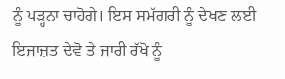ਨੂੰ ਪੜ੍ਹਨਾ ਚਾਹੋਗੇ। ਇਸ ਸਮੱਗਰੀ ਨੂੰ ਦੇਖਣ ਲਈ ਇਜਾਜ਼ਤ ਦੇਵੋ ਤੇ ਜਾਰੀ ਰੱਖੋ ਨੂੰ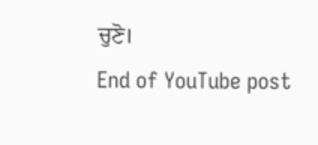ਚੁਣੋ।
End of YouTube post